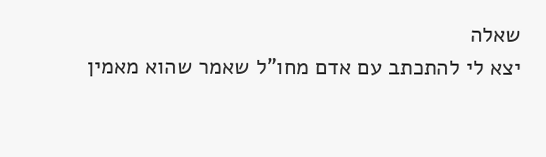שאלה
יצא לי להתכתב עם אדם מחו"ל שאמר שהוא מאמין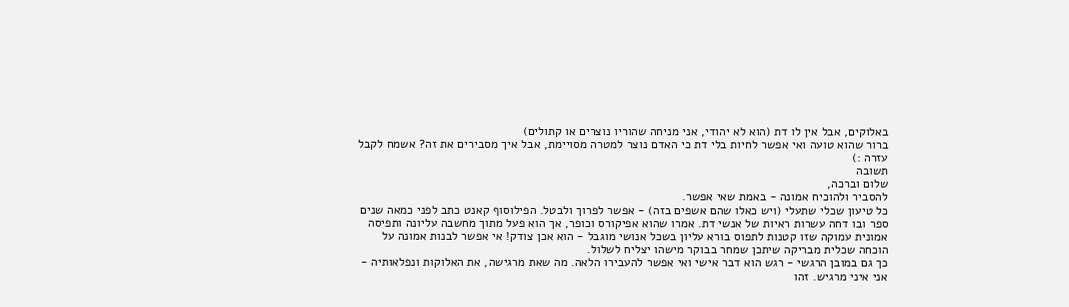באלוקים, אבל אין לו דת (הוא לא יהודי, אני מניחה שהוריו נוצרים או קתולים)
ברור שהוא טועה ואי אפשר לחיות בלי דת כי האדם נוצר למטרה מסויימת, אבל איך מסבירים את זה? אשמח לקבל עזרה :)
תשובה
שלום וברכה,
להסביר ולהוכיח אמונה - באמת שאי אפשר.
כל טיעון שכלי שתעלי (ויש כאלו שהם אשפים בזה) - אפשר לפרוך ולבטל. הפילוסוף קאנט כתב לפני כמאה שנים ספר ובו דחה עשרות ראיות של אנשי דת. אמרו שהוא אפיקורס וכופר, אך הוא פעל מתוך מחשבה עליונה ותפיסה אמונית עמוקה שזו קטנות לתפוס בורא עליון בשכל אנושי מוגבל - הוא אכן צודק! אי אפשר לבנות אמונה על הוכחה שכלית מבריקה שיתכן שמחר בבוקר מישהו יצליח לשלול.
כך גם במובן הרגשי - רגש הוא דבר אישי ואי אפשר להעבירו הלאה. מה שאת מרגישה, את האלוקות ונפלאותיה - אני איני מרגיש. זהו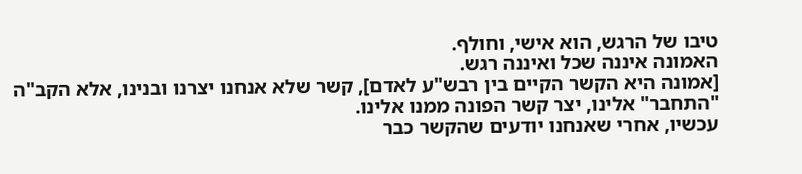טיבו של הרגש, הוא אישי, וחולף.
האמונה איננה שכל ואיננה רגש.
[אמונה היא הקשר הקיים בין רבש"ע לאדם], קשר שלא אנחנו יצרנו ובנינו, אלא הקב"ה "התחבר" אלינו, יצר קשר הפונה ממנו אלינו.
עכשיו, אחרי שאנחנו יודעים שהקשר כבר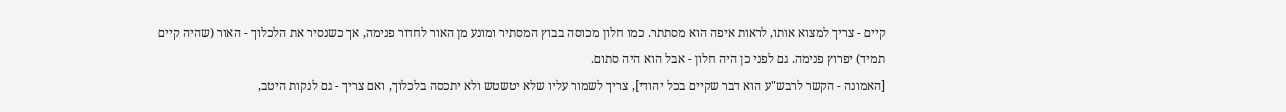קיים - צריך למצוא אותו, לראות איפה הוא מסתתר. כמו חלון מכוסה בבוץ המסתיר ומונע מן האור לחדור פנימה, אך כשנסיר את הלכלוך - האור (שהיה קיים תמיד) יפרוץ פנימה. גם לפני כן היה חלון - אבל הוא היה סתום.
[האמונה - הקשר לרבש"ע הוא דבר שקיים בכל יהודי], צריך לשמור עליו שלא יטשטש ולא יתכסה בלכלוך, ואם צריך - גם לנקות היטב,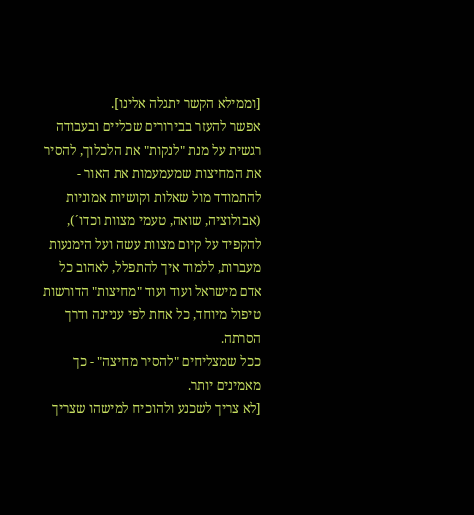[וממילא הקשר יתגלה אלינו].
אפשר להעזר בבירורים שכליים ובעבודה רגשית על מנת "לנקות" את הלכלוך, להסיר את המחיצות שמעמעמות את האור - להתמודד מול שאלות וקושיות אמוניות (אבולוציה, שואה, טעמי מצוות וכדו´), להקפיד על קיום מצוות עשה ועל הימנעות מעברות, ללמוד איך להתפלל, לאהוב כל אדם מישראל ועוד ועוד "מחיצות" הדורשות טיפול מיוחד, כל אחת לפי עניינה ודרך הסרתה.
ככל שמצליחים "להסיר מחיצה" - כך מאמינים יותר.
[לא צריך לשכנע ולהוכיח למישהו שצריך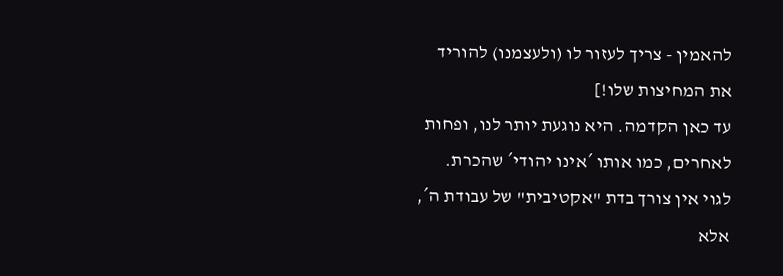להאמין - צריך לעזור לו (ולעצמנו) להוריד את המחיצות שלו!]
עד כאן הקדמה. היא נוגעת יותר לנו, ופחות לאחרים, כמו אותו ´אינו יהודי´ שהכרת. לגוי אין צורך בדת "אקטיבית" של עבודת ה´, אלא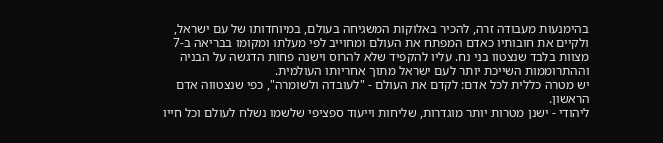בהימנעות מעבודה זרה, להכיר באלוקות המשגיחה בעולם, במיוחדותו של עם ישראל, ולקיים את חובותיו כאדם המפתח את העולם ומחוייב לפי מעלתו ומקומו בבריאה ב-7 מצוות בלבד שנצטוו בני נח. עליו להקפיד שלא להרוס וישנה פחות הדגשה על הבניה וההתרוממות השייכת יותר לעם ישראל מתוך אחריותו העולמית.
יש מטרה כללית לכל אדם: לקדם את העולם - "לעובדה ולשומרה", כפי שנצטווה אדם הראשון.
ליהודי - ישנן מטרות יותר מוגדרות, שליחות וייעוד ספציפי שלשמו נשלח לעולם וכל חייו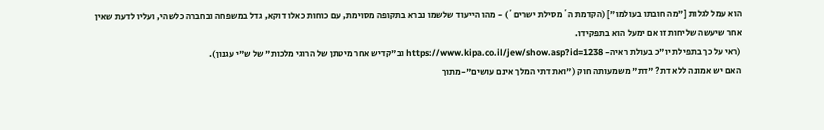הוא עמל לגלות ["מה חובתו בעולמו"] (הקדמת ה´מסילת ישרים´) - מהו הייעוד שלשמו נברא בתקופה מסוימת, עם כוחות כאלו דוקא, גדל במשפחה ובחברה כלשהי, ועליו לדעת שאין אחר שיעשה שליחות זו אם ימעל הוא בתפקידו.
(ראי על כך בתפילת יו"כ בעולת ראיה- https://www.kipa.co.il/jew/show.asp?id=1238 וב"קדיש אחר מיטתן של הרוגי מלכות" של ש"י עגנון).
האם יש אמונה ללא דת? "דת" משמעותה חוק ("ואת דתי המלך אינם עושים"-מתוך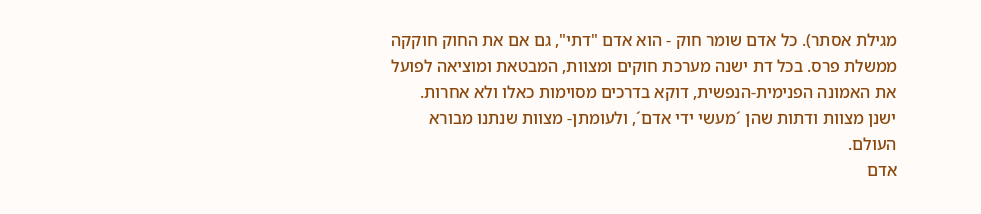מגילת אסתר). כל אדם שומר חוק - הוא אדם "דתי", גם אם את החוק חוקקה ממשלת פרס. בכל דת ישנה מערכת חוקים ומצוות, המבטאת ומוציאה לפועל את האמונה הפנימית-הנפשית, דוקא בדרכים מסוימות כאלו ולא אחרות. ישנן מצוות ודתות שהן ´מעשי ידי אדם´, ולעומתן- מצוות שנתנו מבורא העולם.
אדם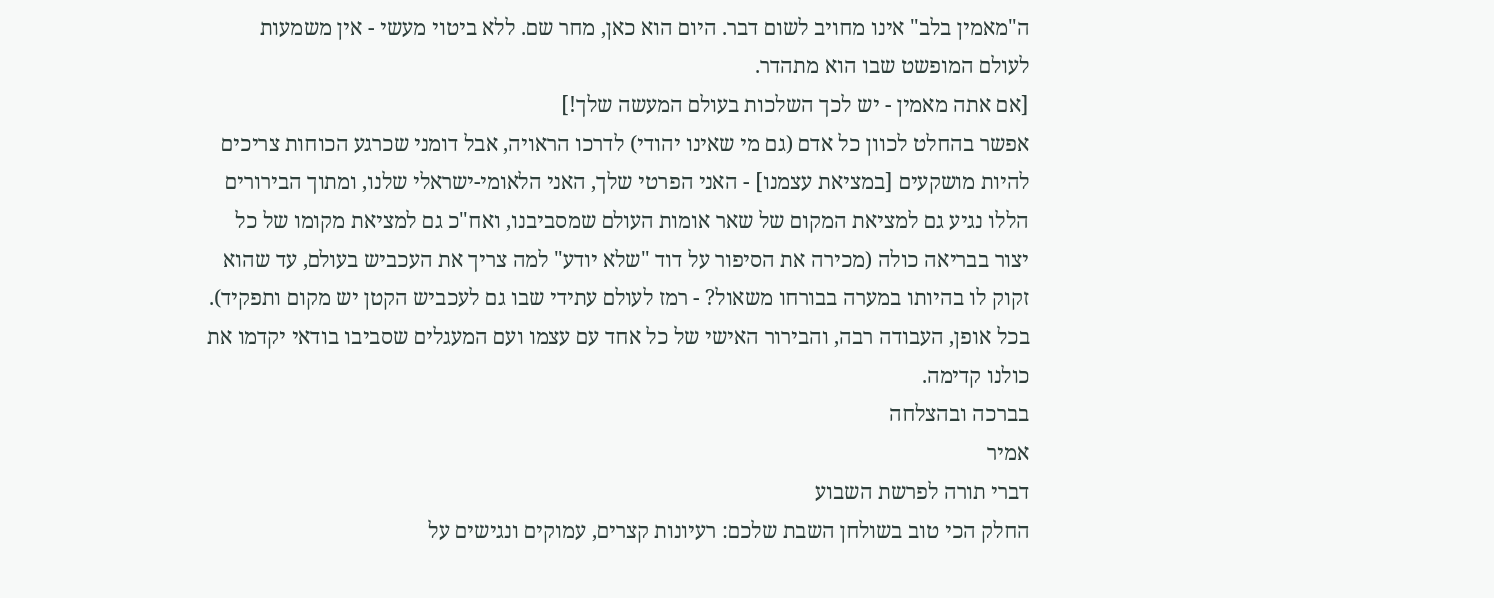ה"מאמין בלב" אינו מחויב לשום דבר. היום הוא כאן, מחר שם. ללא ביטוי מעשי - אין משמעות לעולם המופשט שבו הוא מתהדר.
[אם אתה מאמין - יש לכך השלכות בעולם המעשה שלך!]
אפשר בהחלט לכוון כל אדם (גם מי שאינו יהודי) לדרכו הראויה, אבל דומני שכרגע הכוחות צריכים להיות מושקעים [במציאת עצמנו] - האני הפרטי שלך, האני הלאומי-ישראלי שלנו, ומתוך הבירורים הללו נגיע גם למציאת המקום של שאר אומות העולם שמסביבנו, ואח"כ גם למציאת מקומו של כל יצור בבריאה כולה (מכירה את הסיפור על דוד "שלא יודע" למה צריך את העכביש בעולם, עד שהוא זקוק לו בהיותו במערה בבורחו משאול? - רמז לעולם עתידי שבו גם לעכביש הקטן יש מקום ותפקיד).
בכל אופן, העבודה רבה, והבירור האישי של כל אחד עם עצמו ועם המעגלים שסביבו בודאי יקדמו את כולנו קדימה.
בברכה ובהצלחה
אמיר
דברי תורה לפרשת השבוע
החלק הכי טוב בשולחן השבת שלכם: רעיונות קצרים, עמוקים ונגישים על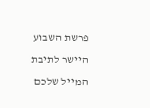פרשת השבוע היישר לתיבת המייל שלכם